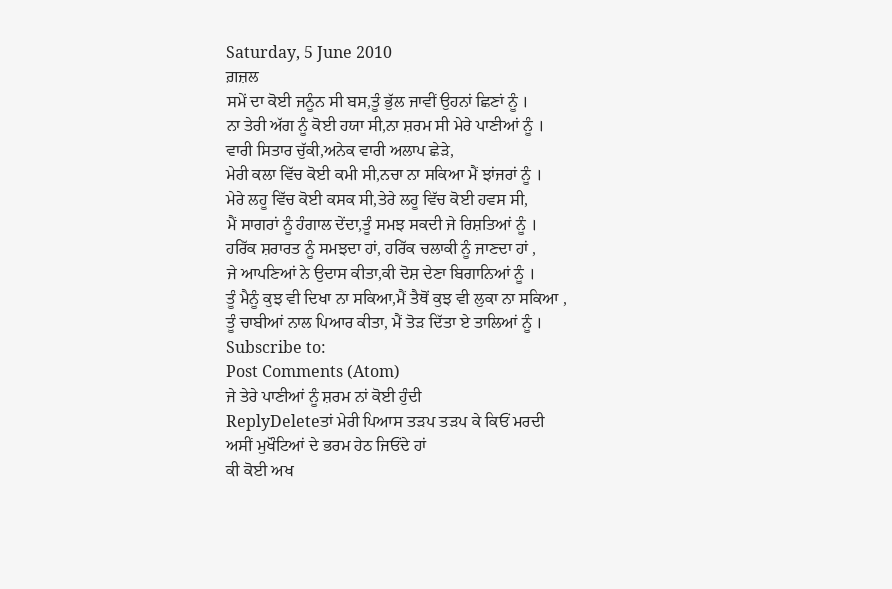Saturday, 5 June 2010
ਗ਼ਜ਼ਲ
ਸਮੇਂ ਦਾ ਕੋਈ ਜਨੂੰਨ ਸੀ ਬਸ,ਤੂੰ ਭੁੱਲ ਜਾਵੀਂ ਉਹਨਾਂ ਛਿਣਾਂ ਨੂੰ ।
ਨਾ ਤੇਰੀ ਅੱਗ ਨੂੰ ਕੋਈ ਹਯਾ ਸੀ,ਨਾ ਸ਼ਰਮ ਸੀ ਮੇਰੇ ਪਾਣੀਆਂ ਨੂੰ ।
ਵਾਰੀ ਸਿਤਾਰ ਚੁੱਕੀ,ਅਨੇਕ ਵਾਰੀ ਅਲਾਪ ਛੇੜੇ,
ਮੇਰੀ ਕਲਾ ਵਿੱਚ ਕੋਈ ਕਮੀ ਸੀ,ਨਚਾ ਨਾ ਸਕਿਆ ਮੈਂ ਝਾਂਜਰਾਂ ਨੂੰ ।
ਮੇਰੇ ਲਹੂ ਵਿੱਚ ਕੋਈ ਕਸਕ ਸੀ,ਤੇਰੇ ਲਹੂ ਵਿੱਚ ਕੋਈ ਹਵਸ ਸੀ,
ਮੈਂ ਸਾਗਰਾਂ ਨੂੰ ਹੰਗਾਲ ਦੇਂਦਾ,ਤੂੰ ਸਮਝ ਸਕਦੀ ਜੇ ਰਿਸ਼ਤਿਆਂ ਨੂੰ ।
ਹਰਿੱਕ ਸ਼ਰਾਰਤ ਨੂੰ ਸਮਝਦਾ ਹਾਂ, ਹਰਿੱਕ ਚਲਾਕੀ ਨੂੰ ਜਾਣਦਾ ਹਾਂ ,
ਜੇ ਆਪਣਿਆਂ ਨੇ ਉਦਾਸ ਕੀਤਾ,ਕੀ ਦੋਸ਼ ਦੇਣਾ ਬਿਗਾਨਿਆਂ ਨੂੰ ।
ਤੂੰ ਮੈਨੂੰ ਕੁਝ ਵੀ ਦਿਖਾ ਨਾ ਸਕਿਆ,ਮੈਂ ਤੈਥੋਂ ਕੁਝ ਵੀ ਲੁਕਾ ਨਾ ਸਕਿਆ ,
ਤੂੰ ਚਾਬੀਆਂ ਨਾਲ ਪਿਆਰ ਕੀਤਾ, ਮੈਂ ਤੋੜ ਦਿੱਤਾ ਏ ਤਾਲਿਆਂ ਨੂੰ ।
Subscribe to:
Post Comments (Atom)
ਜੇ ਤੇਰੇ ਪਾਣੀਆਂ ਨੂੰ ਸ਼ਰਮ ਨਾਂ ਕੋਈ ਹੁੰਦੀ
ReplyDeleteਤਾਂ ਮੇਰੀ ਪਿਆਸ ਤੜਪ ਤੜਪ ਕੇ ਕਿਓਂ ਮਰਦੀ
ਅਸੀਂ ਮੁਖੌਟਿਆਂ ਦੇ ਭਰਮ ਹੇਠ ਜਿਓਂਦੇ ਹਾਂ
ਕੀ ਕੋਈ ਅਖ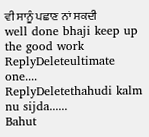ਵੀ ਸਾਨੂੰ ਪਛਾਣ ਨਾਂ ਸਕਦੀ
well done bhaji keep up the good work
ReplyDeleteultimate one....
ReplyDeletethahudi kalm nu sijda......
Bahut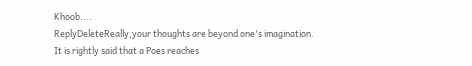Khoob....
ReplyDeleteReally,your thoughts are beyond one's imagination. It is rightly said that a Poes reaches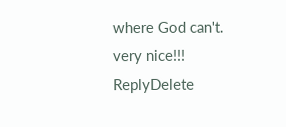where God can't.
very nice!!!
ReplyDelete